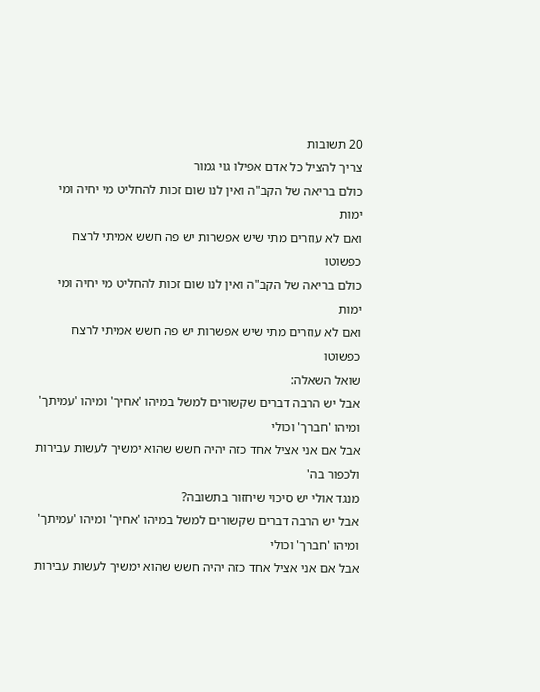20 תשובות
צריך להציל כל אדם אפילו גוי גמור
כולם בריאה של הקב"ה ואין לנו שום זכות להחליט מי יחיה ומי ימות
ואם לא עוזרים מתי שיש אפשרות יש פה חשש אמיתי לרצח כפשוטו
כולם בריאה של הקב"ה ואין לנו שום זכות להחליט מי יחיה ומי ימות
ואם לא עוזרים מתי שיש אפשרות יש פה חשש אמיתי לרצח כפשוטו
שואל השאלה:
אבל יש הרבה דברים שקשורים למשל במיהו 'אחיך' ומיהו 'עמיתך' ומיהו 'חברך' וכולי
אבל אם אני אציל אחד כזה יהיה חשש שהוא ימשיך לעשות עבירות ולכפור בה'
מנגד אולי יש סיכוי שיחזור בתשובה?
אבל יש הרבה דברים שקשורים למשל במיהו 'אחיך' ומיהו 'עמיתך' ומיהו 'חברך' וכולי
אבל אם אני אציל אחד כזה יהיה חשש שהוא ימשיך לעשות עבירות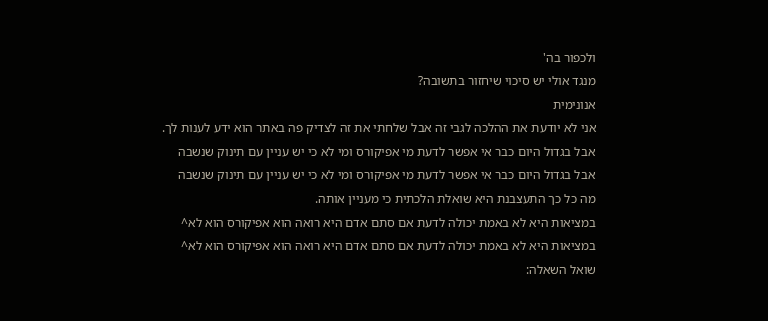ולכפור בה'
מנגד אולי יש סיכוי שיחזור בתשובה?
אנונימית
אני לא יודעת את ההלכה לגבי זה אבל שלחתי את זה לצדיק פה באתר הוא ידע לענות לך.
אבל בגדול היום כבר אי אפשר לדעת מי אפיקורס ומי לא כי יש עניין עם תינוק שנשבה
אבל בגדול היום כבר אי אפשר לדעת מי אפיקורס ומי לא כי יש עניין עם תינוק שנשבה
מה כל כך התעצבנת היא שואלת הלכתית כי מעניין אותה.
במציאות היא לא באמת יכולה לדעת אם סתם אדם היא רואה הוא אפיקורס הוא לא^
במציאות היא לא באמת יכולה לדעת אם סתם אדם היא רואה הוא אפיקורס הוא לא^
שואל השאלה: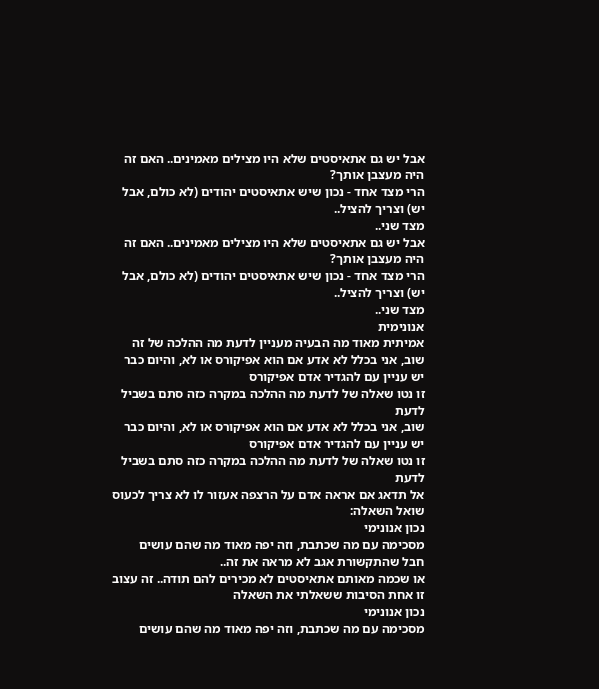אבל יש גם אתאיסטים שלא היו מצילים מאמינים.. האם זה היה מעצבן אותך?
הרי מצד אחד - נכון שיש אתאיסטים יהודים (לא כולם, אבל יש) וצריך להציל..
מצד שני..
אבל יש גם אתאיסטים שלא היו מצילים מאמינים.. האם זה היה מעצבן אותך?
הרי מצד אחד - נכון שיש אתאיסטים יהודים (לא כולם, אבל יש) וצריך להציל..
מצד שני..
אנונימית
אמיתית מאוד מה הבעיה מעניין לדעת מה ההלכה של זה
שוב, אני בכלל לא אדע אם הוא אפיקורס או לא, והיום כבר יש עניין עם להגדיר אדם אפיקורס
זו נטו שאלה של לדעת מה ההלכה במקרה כזה סתם בשביל לדעת
שוב, אני בכלל לא אדע אם הוא אפיקורס או לא, והיום כבר יש עניין עם להגדיר אדם אפיקורס
זו נטו שאלה של לדעת מה ההלכה במקרה כזה סתם בשביל לדעת
אל תדאג אם אראה אדם על הרצפה אעזור לו לא צריך לכעוס
שואל השאלה:
נכון אנונימי
מסכימה עם מה שכתבת, וזה יפה מאוד מה שהם עושים
חבל שהתקשורת אגב לא מראה את זה..
או שכמה מאותם אתאיסטים לא מכירים להם תודה.. זה עצוב
זו אחת הסיבות ששאלתי את השאלה
נכון אנונימי
מסכימה עם מה שכתבת, וזה יפה מאוד מה שהם עושים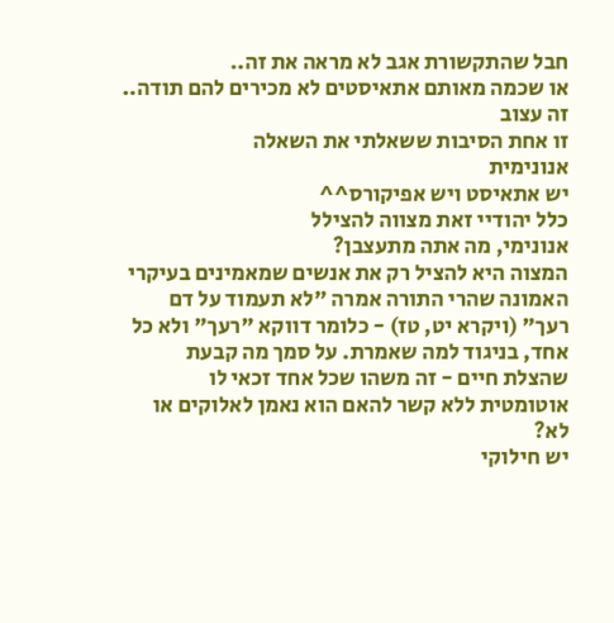חבל שהתקשורת אגב לא מראה את זה..
או שכמה מאותם אתאיסטים לא מכירים להם תודה.. זה עצוב
זו אחת הסיבות ששאלתי את השאלה
אנונימית
יש אתאיסט ויש אפיקורס^^
כלל יהודיי זאת מצווה להצילל
אנונימי, מה אתה מתעצבן?
המצוה היא להציל רק את אנשים שמאמינים בעיקרי האמונה שהרי התורה אמרה "לא תעמוד על דם רעך" (ויקרא יט, טז) - כלומר דווקא "רעך" ולא כל אחד, בניגוד למה שאמרת. על סמך מה קבעת שהצלת חיים - זה משהו שכל אחד זכאי לו אוטומטית ללא קשר להאם הוא נאמן לאלוקים או לא?
יש חילוקי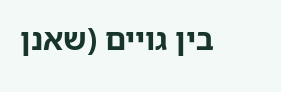בין גויים (שאנן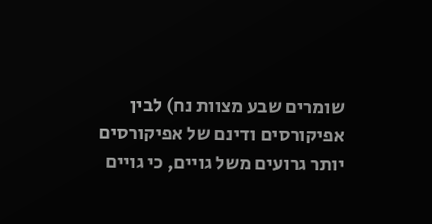שומרים שבע מצוות נח) לבין אפיקורסים ודינם של אפיקורסים יותר גרועים משל גויים, כי גויים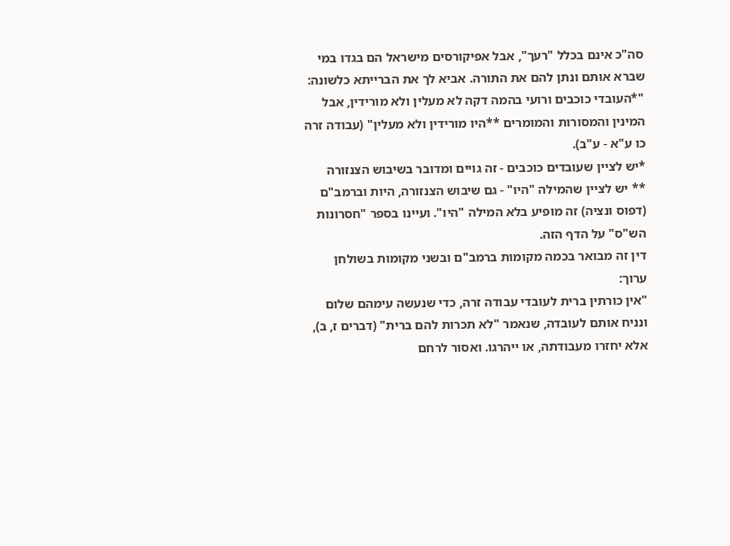סה"כ אינם בכלל "רעך", אבל אפיקורסים מישראל הם בגדו במי שברא אותם ונתן להם את התורה. אביא לך את הברייתא כלשונה: "*העובדי כוכבים ורועי בהמה דקה לא מעלין ולא מורידין, אבל המינין והמסורות והמומרים **היו מורידין ולא מעלין" (עבודה זרה כו ע"א - ע"ב).
*יש לציין שעובדים כוכבים - זה גויים ומדובר בשיבוש הצנזורה
** יש לציין שהמילה "היו" - גם שיבוש הצנזורה, היות וברמב"ם (דפוס ונציה) זה מופיע בלא המילה "היו". ועיינו בספר "חסרונות הש"ס" על הדף הזה.
דין זה מבואר בכמה מקומות ברמב"ם ובשני מקומות בשולחן ערוך:
"אין כורתין ברית לעובדי עבודה זרה, כדי שנעשה עימהם שלום ונניח אותם לעובדה, שנאמר "לא תכרות להם ברית" (דברים ז, ב), אלא יחזרו מעבודתה, או ייהרגו. ואסור לרחם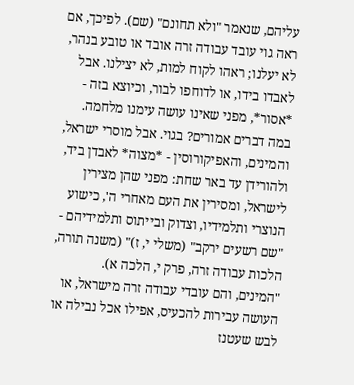עליהם, שנאמר "ולא תחונם" (שם). לפיכך, אם ראה גוי עובד עבודה זרה אובד או טובע בנהר, לא יעלנו; ראהו לקוח למות, לא יצילנו. אבל לאבדו בידו, או לדוחפו לבור, וכיוצא בזה - *אסור*, מפני שאינו עושה עימנו מלחמה.
במה דברים אמורים? בגוי. אבל מוסרי ישראל, והמינים, והאפיקורוסין - *מצוה* לאבדן ביד, ולהורידן עד באר שחת: מפני שהן מצירין לישראל, ומסירין את העם מאחרי ה', כישוע הנוצרי ותלמידיו, וצדוק ובייתוס ותלמידיהם - "שם רשעים ירקב" (משלי י, ז)" (משנה תורה, הלכות עבודה זרה, פרק י, הלכה א).
"המינים, והם עובדי עבודה זרה מישראל, או העושה עבירות להכעיס, אפילו אכל נבילה או לבש שעטנז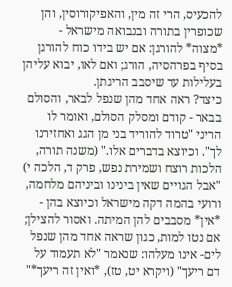להכעיס, הרי זה מין, והאפיקורוסין, והן שכופרין בתורה ובנבואה מישראל - *מצוה* להורגן: אם יש בידו כוח להורגן בסיף בפרהסיה, הורג; ואם לאו, יבוא עליהן בעלילות עד שיסבב הריגתן.
כיצד? ראה אחד מהן שנפל לבאר, והסולם בבאר - קודם ומסלק הסולם, ואומר לו הריני "טרוד להוריד בני מן הגג ואחזירנו לך". וכיוצא בדברים אלו." (משנה תורה, הלכות רוצח ושמירת נפש, פרק ד, הלכה י)
"אבל הגויים שאין בינינו וביניהם מלחמה, ורועי בהמה דקה מישראל וכיוצא בהן - *אין* מסבבים להן המיתה. ואסור להצילן; אם נטו למות, כגון שראה אחד מהן שנפל לים- אינו מעלהו: שנאמר "לא תעמוד על דם ריעך" (ויקרא יט, טז), *ואין זה ריעך*"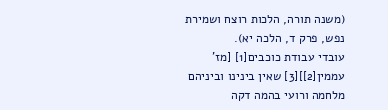(משנה תורה, הלכות רוצח ושמירת נפש, פרק ד, הלכה יא).
עובדי עבודת כוכבים[1] [מז' עממין[2]][3] שאין בינינו וביניהם מלחמה ורועי בהמה דקה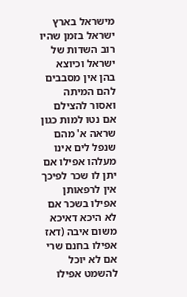מישראל בארץ ישראל בזמן שהיו רוב השדות של ישראל וכיוצא בהן אין מסבבים להם המיתה ואסור להצילם אם נטו למות כגון שראה א' מהם שנפל לים אינו מעלהו אפילו אם יתן לו שכר לפיכך אין לרפאותן אפילו בשכר אם לא היכא דאיכא משום איבה (דאז אפילו בחנם שרי אם לא יוכל להשמט אפילו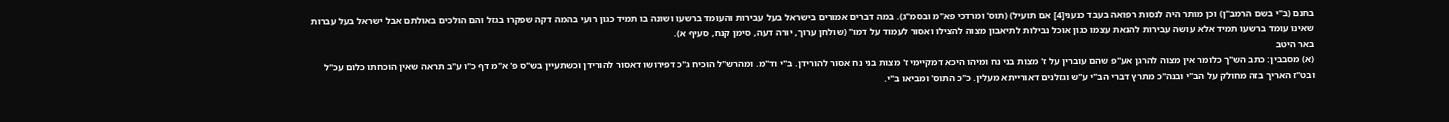בחנם (ב"י בשם הרמב"ן) וכן מותר היה לנסות רפואה בעבד כנעני[4] אם תועיל) (תוס' ומרדכי פא"מ ובסמ"ג). במה דברים אמורים בישראל בעל עבירות והעומד ברשעו ושונה בו תמיד כגון רועי בהמה דקה שפקרו בגזל והם הולכים באולתם אבל ישראל בעל עברות שאינו עומד ברשעו תמיד אלא עושה עבירות להנאת עצמו כגון אוכל נבילות לתיאבון מצוה להצילו ואסור לעמוד על דמו" (שולחן ערוך, יורה דעה, סימן קנח, סעיף א).
באר היטב
(א) מסבבין: כתב הש"ך כלומר אין מצוה להרגן אע"פ שהם עוברין על ז' מצות בני נח ומיהו היכא דמקיימי ז' מצות בני נח אסור להורידן. ב"י וד"מ. ומהרש"ל הוכיח ג"כ דפירושו דאסור להורידן וכשתעיין בש"ס פ' א"מ דף כ"ו ע"ב תראה שאין הוכחתו כלום עכ"ל ובט"ז האריך בזה מחולק על הב"י ובנה"כ מתרץ דברי הב"י ע"ש וגזלנים דאורייתא מעלין. כ"כ התוס' ומביאו ב"י.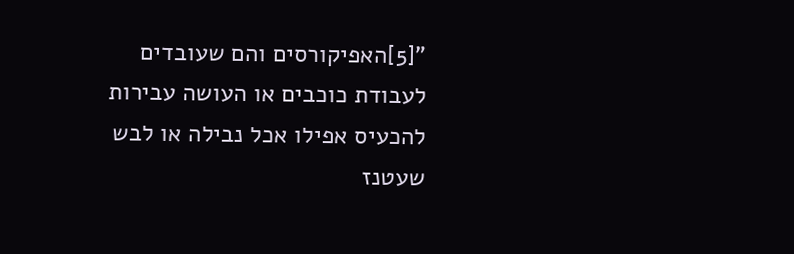"[5]האפיקורסים והם שעובדים לעבודת כוכבים או העושה עבירות להכעיס אפילו אכל נבילה או לבש שעטנז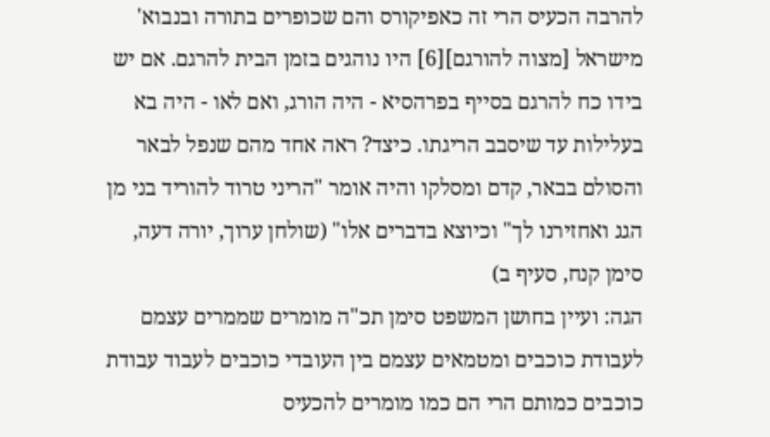להרבה הכעיס הרי זה כאפיקורס והם שכופרים בתורה ובנבוא' מישראל [מצוה להורגם][6] היו נוהגים בזמן הבית להרגם. אם יש בידו כח להרגם בסייף בפרהסיא - היה הורג, ואם לאו - היה בא בעלילות עד שיסבב הריגתו. כיצד? ראה אחד מהם שנפל לבאר והסולם בבאר, קדם ומסלקו והיה אומר "הריני טרוד להוריד בני מן הגג ואחזירנו לך" וכיוצא בדברים אלו" (שולחן ערוך, יורה דעה, סימן קנח, סעיף ב)
הגה: ועיין בחושן המשפט סימן תכ"ה מומרים שממרים עצמם לעבודת כוכבים ומטמאים עצמם בין העובדי כוכבים לעבוד עבודת כוכבים כמותם הרי הם כמו מומרים להכעיס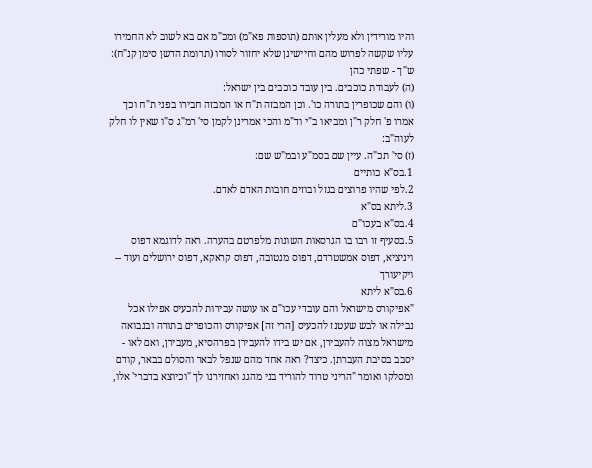והיו מורידין ולא מעלין אותם (תוספות פא"מ) ומכ"מ אם בא לשוב לא החמירו עליו שקשה לפרוש מהם וחיישינן שלא יחזור לסורו (תרומת הדשן סימן קנ"ח):
ש"ך - שפתי כהן
(ה) לעבודת כוכבים. בין עובד כוכבים בין ישראל:
(ו) והם שכופרין בתורה כו'. וכן המבזה ת"ח או המבזה חבירו בפני ת"ח וכך אמרו פ' חלק ר"ן ומביאו ב"י וד"מ והכי אמרינן לקמן סי' רמ"ג ס"ו שאין לו חלק לעוה"ב:
(ז) סי' תכ"ה. עיין שם בסמ"ע ובמ"ש שם:
1.בס"א כותיים
2.לפי שהיו פרוצים בגזל ובוזים חובות האדם לאדם.
3.ליתא בס"א
4.בס"א בעכו"ם
5.בסעיף זו רבו בו הגרסאות השונות מלפרטם בהערה. ראה לדוגמא דפוס ויניציא, דפוס אמשטרדם, דפוס מנטובה, דפוס קראקא, דפוס ירושלים ועוד -- ויקיעורך
6.בס"א ליתא
"אפיקורס מישראל והם עובדי עכו"ם או עושה עבירות להכעיס אפילו אכל נבילה או לבש שעטנז להכעיס [הרי זה] אפיקורס והכופרים בתורה ובנבואה מישראל מצוה להעבירן, אם יש בידו להעבירן בפרהסיא, מעבירן, ואם לאו - יסבב בסיבת העברתן. כיצד? ראה אחד מהם שנפל לבאר והסולם בבאר, קודם ומסלקו ואומר "הריני טרוד להוריד בני מהגג ואחזירנו לך "וכיוצא בדברי' אלו,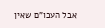אבל העכו"ם שאין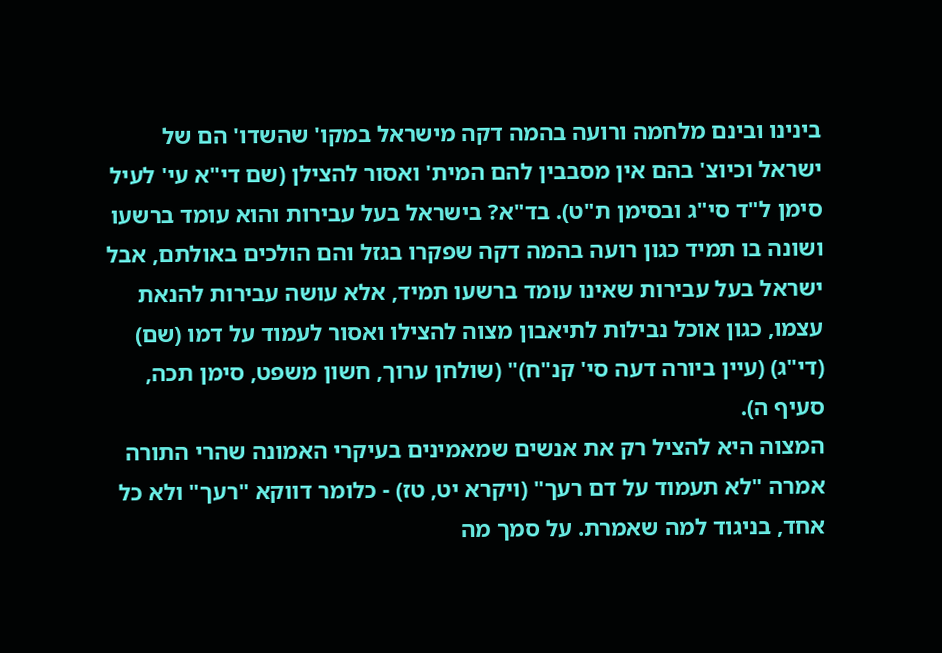בינינו ובינם מלחמה ורועה בהמה דקה מישראל במקו' שהשדו' הם של ישראל וכיוצ' בהם אין מסבבין להם המית' ואסור להצילן (שם די"א עי' לעיל סימן ל"ד סי"ג ובסימן ת"ט). בד"א? בישראל בעל עבירות והוא עומד ברשעו ושונה בו תמיד כגון רועה בהמה דקה שפקרו בגזל והם הולכים באולתם, אבל ישראל בעל עבירות שאינו עומד ברשעו תמיד, אלא עושה עבירות להנאת עצמו, כגון אוכל נבילות לתיאבון מצוה להצילו ואסור לעמוד על דמו (שם) (די"ג) (עיין ביורה דעה סי' קנ"ח)" (שולחן ערוך, חשון משפט, סימן תכה, סעיף ה).
המצוה היא להציל רק את אנשים שמאמינים בעיקרי האמונה שהרי התורה אמרה "לא תעמוד על דם רעך" (ויקרא יט, טז) - כלומר דווקא "רעך" ולא כל אחד, בניגוד למה שאמרת. על סמך מה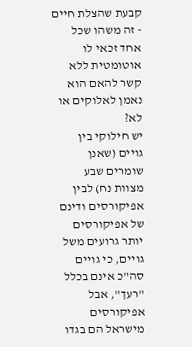קבעת שהצלת חיים - זה משהו שכל אחד זכאי לו אוטומטית ללא קשר להאם הוא נאמן לאלוקים או לא?
יש חילוקי בין גויים (שאנן שומרים שבע מצוות נח) לבין אפיקורסים ודינם של אפיקורסים יותר גרועים משל גויים, כי גויים סה"כ אינם בכלל "רעך", אבל אפיקורסים מישראל הם בגדו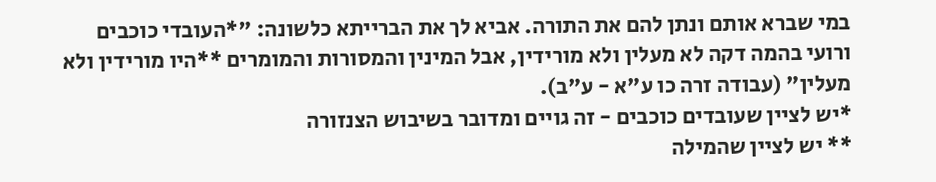במי שברא אותם ונתן להם את התורה. אביא לך את הברייתא כלשונה: "*העובדי כוכבים ורועי בהמה דקה לא מעלין ולא מורידין, אבל המינין והמסורות והמומרים **היו מורידין ולא מעלין" (עבודה זרה כו ע"א - ע"ב).
*יש לציין שעובדים כוכבים - זה גויים ומדובר בשיבוש הצנזורה
** יש לציין שהמילה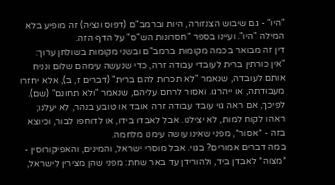"היו" - גם שיבוש הצנזורה, היות וברמב"ם (דפוס ונציה) זה מופיע בלא המילה "היו". ועיינו בספר "חסרונות הש"ס" על הדף הזה.
דין זה מבואר בכמה מקומות ברמב"ם ובשני מקומות בשולחן ערוך:
"אין כורתין ברית לעובדי עבודה זרה, כדי שנעשה עימהם שלום ונניח אותם לעובדה, שנאמר "לא תכרות להם ברית" (דברים ז, ב), אלא יחזרו מעבודתה, או ייהרגו. ואסור לרחם עליהם, שנאמר "ולא תחונם" (שם). לפיכך, אם ראה גוי עובד עבודה זרה אובד או טובע בנהר, לא יעלנו; ראהו לקוח למות, לא יצילנו. אבל לאבדו בידו, או לדוחפו לבור, וכיוצא בזה - *אסור*, מפני שאינו עושה עימנו מלחמה.
במה דברים אמורים? בגוי. אבל מוסרי ישראל, והמינים, והאפיקורוסין - *מצוה* לאבדן ביד, ולהורידן עד באר שחת: מפני שהן מצירין לישראל,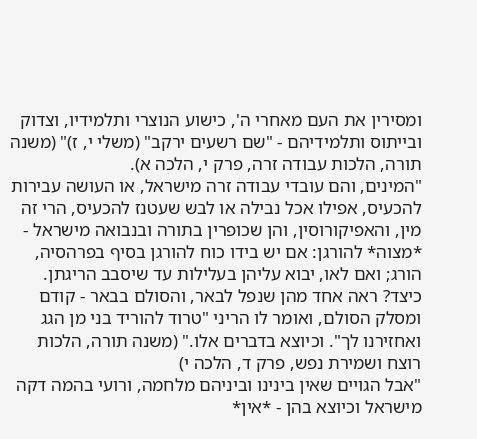ומסירין את העם מאחרי ה', כישוע הנוצרי ותלמידיו, וצדוק ובייתוס ותלמידיהם - "שם רשעים ירקב" (משלי י, ז)" (משנה תורה, הלכות עבודה זרה, פרק י, הלכה א).
"המינים, והם עובדי עבודה זרה מישראל, או העושה עבירות להכעיס, אפילו אכל נבילה או לבש שעטנז להכעיס, הרי זה מין, והאפיקורוסין, והן שכופרין בתורה ובנבואה מישראל - *מצוה* להורגן: אם יש בידו כוח להורגן בסיף בפרהסיה, הורג; ואם לאו, יבוא עליהן בעלילות עד שיסבב הריגתן.
כיצד? ראה אחד מהן שנפל לבאר, והסולם בבאר - קודם ומסלק הסולם, ואומר לו הריני "טרוד להוריד בני מן הגג ואחזירנו לך". וכיוצא בדברים אלו." (משנה תורה, הלכות רוצח ושמירת נפש, פרק ד, הלכה י)
"אבל הגויים שאין בינינו וביניהם מלחמה, ורועי בהמה דקה מישראל וכיוצא בהן - *אין*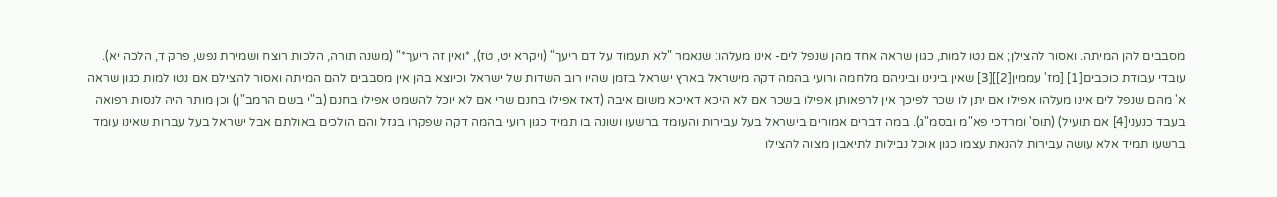מסבבים להן המיתה. ואסור להצילן; אם נטו למות, כגון שראה אחד מהן שנפל לים- אינו מעלהו: שנאמר "לא תעמוד על דם ריעך" (ויקרא יט, טז), *ואין זה ריעך*" (משנה תורה, הלכות רוצח ושמירת נפש, פרק ד, הלכה יא).
עובדי עבודת כוכבים[1] [מז' עממין[2]][3] שאין בינינו וביניהם מלחמה ורועי בהמה דקה מישראל בארץ ישראל בזמן שהיו רוב השדות של ישראל וכיוצא בהן אין מסבבים להם המיתה ואסור להצילם אם נטו למות כגון שראה א' מהם שנפל לים אינו מעלהו אפילו אם יתן לו שכר לפיכך אין לרפאותן אפילו בשכר אם לא היכא דאיכא משום איבה (דאז אפילו בחנם שרי אם לא יוכל להשמט אפילו בחנם (ב"י בשם הרמב"ן) וכן מותר היה לנסות רפואה בעבד כנעני[4] אם תועיל) (תוס' ומרדכי פא"מ ובסמ"ג). במה דברים אמורים בישראל בעל עבירות והעומד ברשעו ושונה בו תמיד כגון רועי בהמה דקה שפקרו בגזל והם הולכים באולתם אבל ישראל בעל עברות שאינו עומד ברשעו תמיד אלא עושה עבירות להנאת עצמו כגון אוכל נבילות לתיאבון מצוה להצילו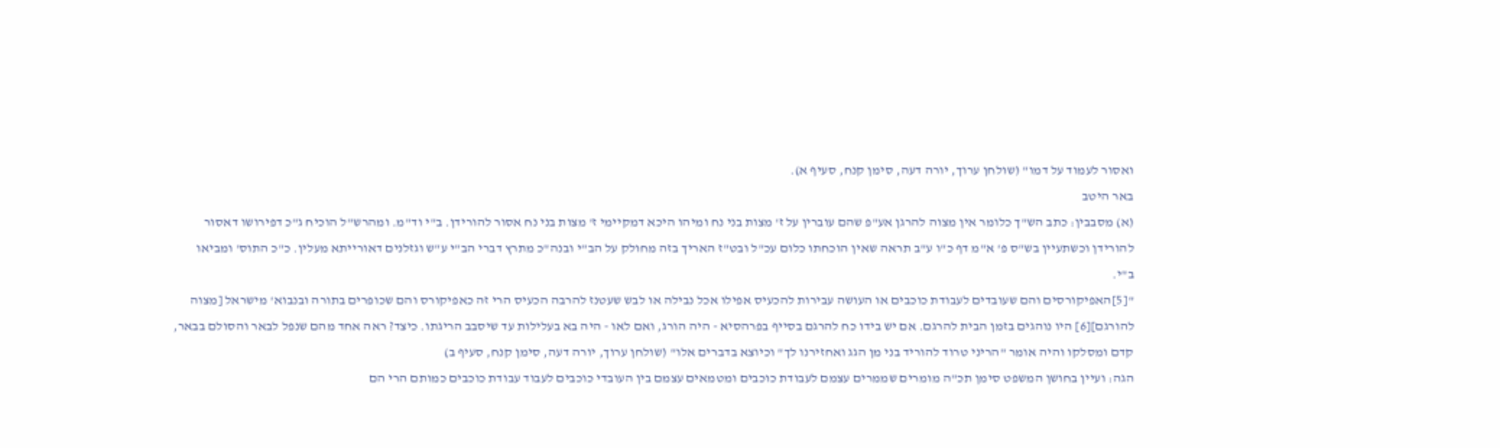ואסור לעמוד על דמו" (שולחן ערוך, יורה דעה, סימן קנח, סעיף א).
באר היטב
(א) מסבבין: כתב הש"ך כלומר אין מצוה להרגן אע"פ שהם עוברין על ז' מצות בני נח ומיהו היכא דמקיימי ז' מצות בני נח אסור להורידן. ב"י וד"מ. ומהרש"ל הוכיח ג"כ דפירושו דאסור להורידן וכשתעיין בש"ס פ' א"מ דף כ"ו ע"ב תראה שאין הוכחתו כלום עכ"ל ובט"ז האריך בזה מחולק על הב"י ובנה"כ מתרץ דברי הב"י ע"ש וגזלנים דאורייתא מעלין. כ"כ התוס' ומביאו ב"י.
"[5]האפיקורסים והם שעובדים לעבודת כוכבים או העושה עבירות להכעיס אפילו אכל נבילה או לבש שעטנז להרבה הכעיס הרי זה כאפיקורס והם שכופרים בתורה ובנבוא' מישראל [מצוה להורגם][6] היו נוהגים בזמן הבית להרגם. אם יש בידו כח להרגם בסייף בפרהסיא - היה הורג, ואם לאו - היה בא בעלילות עד שיסבב הריגתו. כיצד? ראה אחד מהם שנפל לבאר והסולם בבאר, קדם ומסלקו והיה אומר "הריני טרוד להוריד בני מן הגג ואחזירנו לך" וכיוצא בדברים אלו" (שולחן ערוך, יורה דעה, סימן קנח, סעיף ב)
הגה: ועיין בחושן המשפט סימן תכ"ה מומרים שממרים עצמם לעבודת כוכבים ומטמאים עצמם בין העובדי כוכבים לעבוד עבודת כוכבים כמותם הרי הם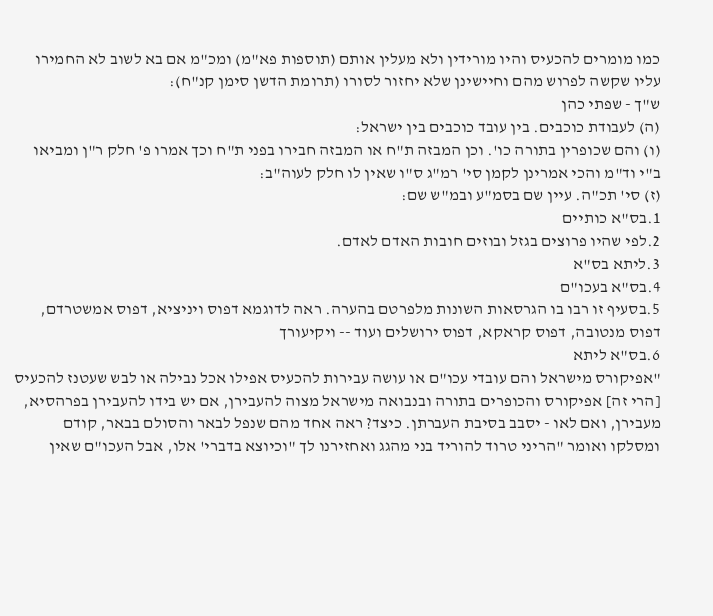כמו מומרים להכעיס והיו מורידין ולא מעלין אותם (תוספות פא"מ) ומכ"מ אם בא לשוב לא החמירו עליו שקשה לפרוש מהם וחיישינן שלא יחזור לסורו (תרומת הדשן סימן קנ"ח):
ש"ך - שפתי כהן
(ה) לעבודת כוכבים. בין עובד כוכבים בין ישראל:
(ו) והם שכופרין בתורה כו'. וכן המבזה ת"ח או המבזה חבירו בפני ת"ח וכך אמרו פ' חלק ר"ן ומביאו ב"י וד"מ והכי אמרינן לקמן סי' רמ"ג ס"ו שאין לו חלק לעוה"ב:
(ז) סי' תכ"ה. עיין שם בסמ"ע ובמ"ש שם:
1.בס"א כותיים
2.לפי שהיו פרוצים בגזל ובוזים חובות האדם לאדם.
3.ליתא בס"א
4.בס"א בעכו"ם
5.בסעיף זו רבו בו הגרסאות השונות מלפרטם בהערה. ראה לדוגמא דפוס ויניציא, דפוס אמשטרדם, דפוס מנטובה, דפוס קראקא, דפוס ירושלים ועוד -- ויקיעורך
6.בס"א ליתא
"אפיקורס מישראל והם עובדי עכו"ם או עושה עבירות להכעיס אפילו אכל נבילה או לבש שעטנז להכעיס [הרי זה] אפיקורס והכופרים בתורה ובנבואה מישראל מצוה להעבירן, אם יש בידו להעבירן בפרהסיא, מעבירן, ואם לאו - יסבב בסיבת העברתן. כיצד? ראה אחד מהם שנפל לבאר והסולם בבאר, קודם ומסלקו ואומר "הריני טרוד להוריד בני מהגג ואחזירנו לך "וכיוצא בדברי' אלו, אבל העכו"ם שאין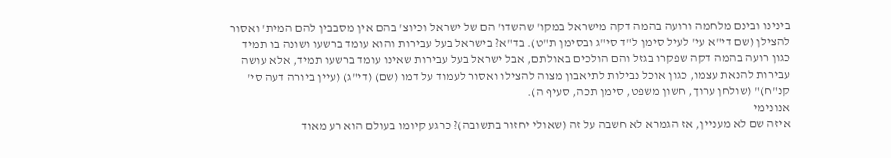בינינו ובינם מלחמה ורועה בהמה דקה מישראל במקו' שהשדו' הם של ישראל וכיוצ' בהם אין מסבבין להם המית' ואסור להצילן (שם די"א עי' לעיל סימן ל"ד סי"ג ובסימן ת"ט). בד"א? בישראל בעל עבירות והוא עומד ברשעו ושונה בו תמיד כגון רועה בהמה דקה שפקרו בגזל והם הולכים באולתם, אבל ישראל בעל עבירות שאינו עומד ברשעו תמיד, אלא עושה עבירות להנאת עצמו, כגון אוכל נבילות לתיאבון מצוה להצילו ואסור לעמוד על דמו (שם) (די"ג) (עיין ביורה דעה סי' קנ"ח)" (שולחן ערוך, חשון משפט, סימן תכה, סעיף ה).
אנונימי
איזה שם לא מעניין, אז הגמרא לא חשבה על זה (שאולי יחזור בתשובה)? כרגע קיומו בעולם הוא רע מאוד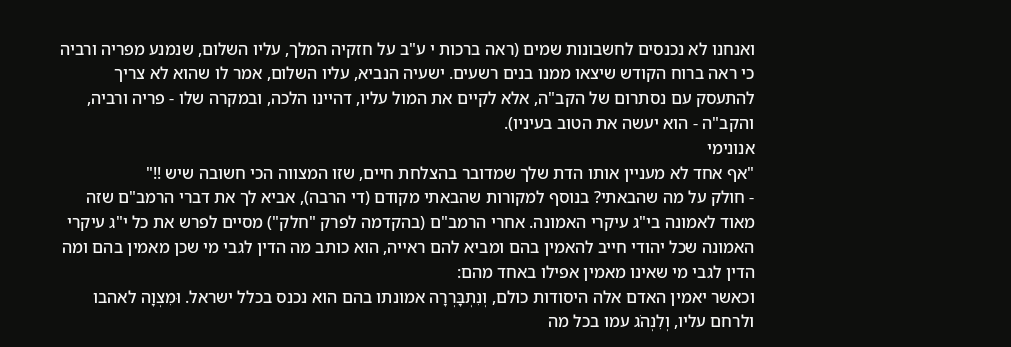ואנחנו לא נכנסים לחשבונות שמים (ראה ברכות י ע"ב על חזקיה המלך, עליו השלום, שנמנע מפריה ורביה כי ראה ברוח הקודש שיצאו ממנו בנים רשעים. ישעיה הנביא, עליו השלום, אמר לו שהוא לא צריך להתעסק עם נסתרום של הקב"ה, אלא לקיים את המול עליו, דהיינו הלכה, ובמקרה שלו - פריה ורביה, והקב"ה - הוא יעשה את הטוב בעיניו).
אנונימי
"אף אחד לא מעניין אותו הדת שלך שמדובר בהצלחת חיים, שזו המצווה הכי חשובה שיש !!"
- חולק על מה שהבאתי? בנוסף למקורות שהבאתי מקודם (די הרבה), אביא לך את דברי הרמב"ם שזה מאוד לאמונה בי"ג עיקרי האמונה. אחרי הרמב"ם (בהקדמה לפרק "חלק") מסיים לפרש את כל י"ג עיקרי האמונה שכל יהודי חייב להאמין בהם ומביא להם ראייה, הוא כותב מה הדין לגבי מי שכן מאמין בהם ומה הדין לגבי מי שאינו מאמין אפילו באחד מהם:
וכאשר יאמין האדם אלה היסודות כולם, וְנִתְבָּרְרָה אמונתו בהם הוא נכנס בכלל ישראל. וּמִצְוָה לאהבו ולרחם עליו, וְלִנְהֹג עמו בכל מה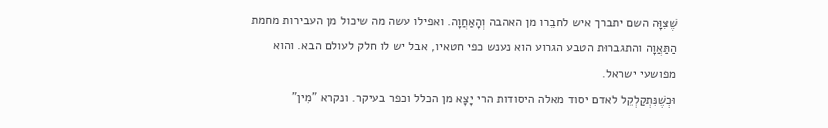שֶׁצִּוָּה השם יתברך איש לחבֵרו מן האהבה וְהָאַחֲוָה. ואפילו עשה מה שיכול מן העבירות מחמת הַתַּאֲוָה והתגברוּת הטבע הגרוע הוא נענש כפי חטאיו, אבל יש לו חלק לעולם הבא. והוא מפושעי ישראל.
וּכְשֶׁנִּתְקַלְקֵל לאדם יסוד מאלה היסודות הרי יָצָא מן הכלל וכפר בעיקר. ונקרא "מִין"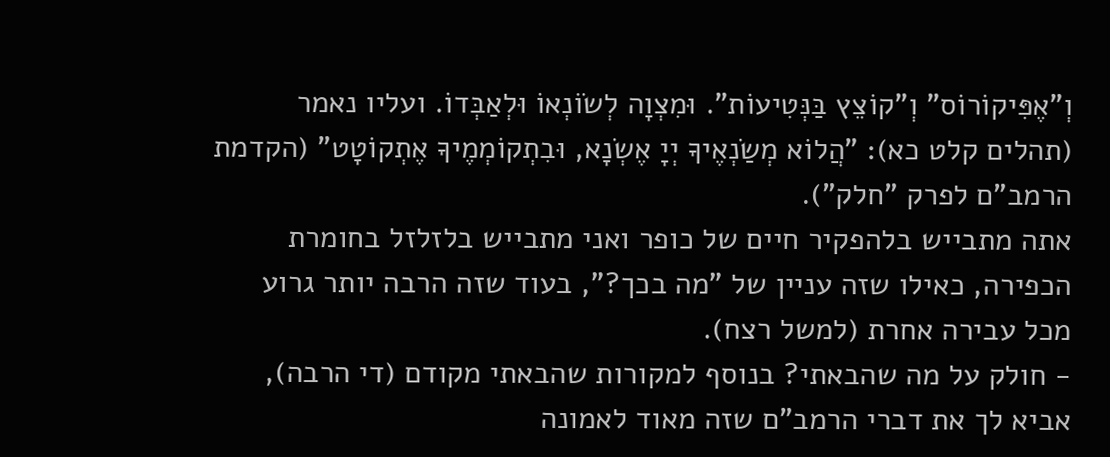וְ"אֶפִּיקוֹרוֹס" וְ"קוֹצֵץ בַּנְּטִיעוֹת". וּמִצְוָה לְשׂוֹנְאוֹ וּלְאַבְּדוֹ. ועליו נאמר (תהלים קלט כא): "הֲלוֹא מְשַׂנְאֶיךָ יְיָ אֶשְׂנָא, וּבִתְקוֹמְמֶיךָ אֶתְקוֹטָט" (הקדמת הרמב"ם לפרק "חלק").
אתה מתבייש בלהפקיר חיים של כופר ואני מתבייש בלזלזל בחומרת הכפירה, כאילו שזה עניין של "מה בכך?", בעוד שזה הרבה יותר גרוע מכל עבירה אחרת (למשל רצח).
- חולק על מה שהבאתי? בנוסף למקורות שהבאתי מקודם (די הרבה), אביא לך את דברי הרמב"ם שזה מאוד לאמונה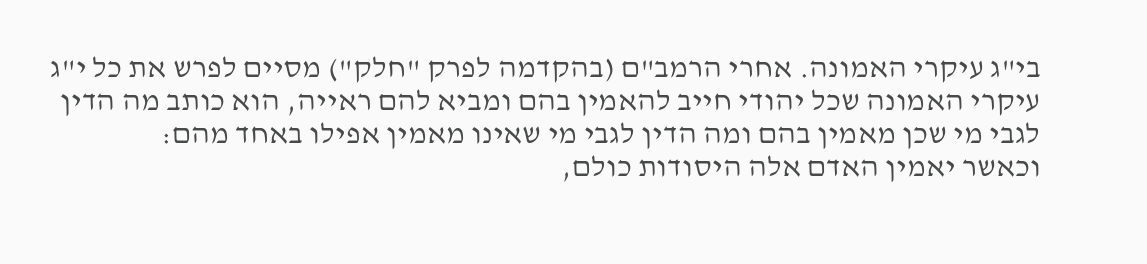בי"ג עיקרי האמונה. אחרי הרמב"ם (בהקדמה לפרק "חלק") מסיים לפרש את כל י"ג עיקרי האמונה שכל יהודי חייב להאמין בהם ומביא להם ראייה, הוא כותב מה הדין לגבי מי שכן מאמין בהם ומה הדין לגבי מי שאינו מאמין אפילו באחד מהם:
וכאשר יאמין האדם אלה היסודות כולם,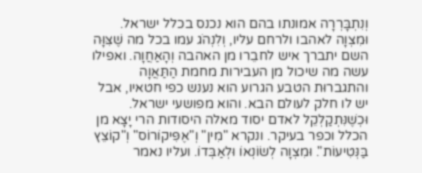וְנִתְבָּרְרָה אמונתו בהם הוא נכנס בכלל ישראל. וּמִצְוָה לאהבו ולרחם עליו, וְלִנְהֹג עמו בכל מה שֶׁצִּוָּה השם יתברך איש לחבֵרו מן האהבה וְהָאַחֲוָה. ואפילו עשה מה שיכול מן העבירות מחמת הַתַּאֲוָה והתגברוּת הטבע הגרוע הוא נענש כפי חטאיו, אבל יש לו חלק לעולם הבא. והוא מפושעי ישראל.
וּכְשֶׁנִּתְקַלְקֵל לאדם יסוד מאלה היסודות הרי יָצָא מן הכלל וכפר בעיקר. ונקרא "מִין" וְ"אֶפִּיקוֹרוֹס" וְ"קוֹצֵץ בַּנְּטִיעוֹת". וּמִצְוָה לְשׂוֹנְאוֹ וּלְאַבְּדוֹ. ועליו נאמר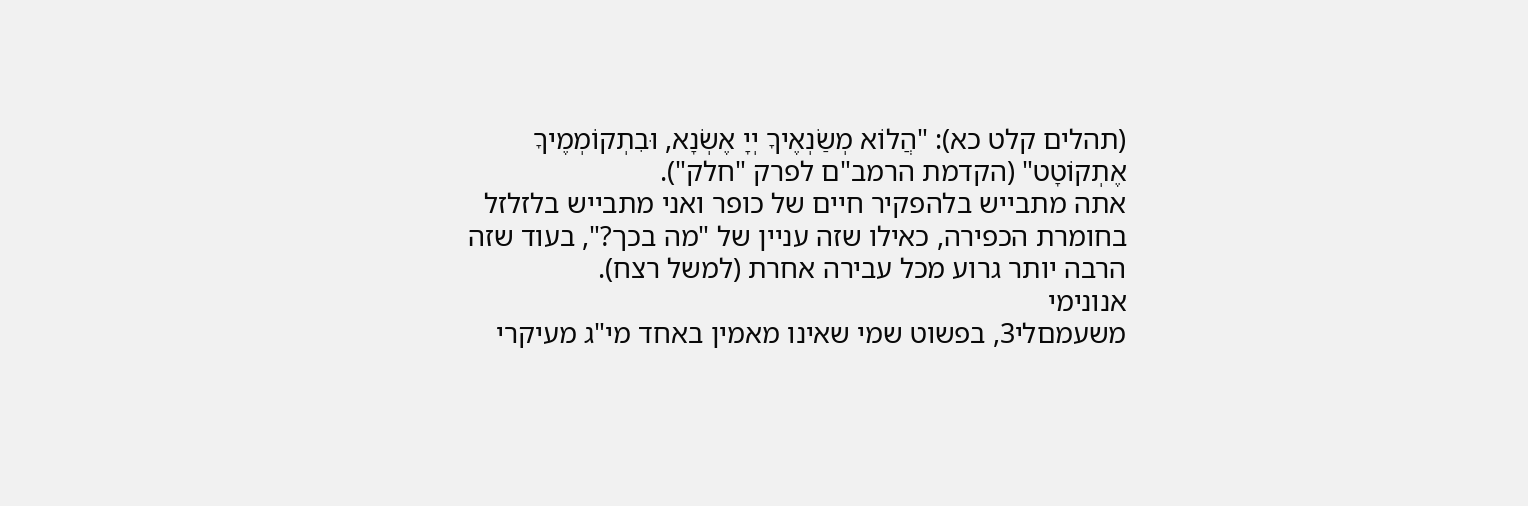(תהלים קלט כא): "הֲלוֹא מְשַׂנְאֶיךָ יְיָ אֶשְׂנָא, וּבִתְקוֹמְמֶיךָ אֶתְקוֹטָט" (הקדמת הרמב"ם לפרק "חלק").
אתה מתבייש בלהפקיר חיים של כופר ואני מתבייש בלזלזל בחומרת הכפירה, כאילו שזה עניין של "מה בכך?", בעוד שזה הרבה יותר גרוע מכל עבירה אחרת (למשל רצח).
אנונימי
משעמםלי3, בפשוט שמי שאינו מאמין באחד מי"ג מעיקרי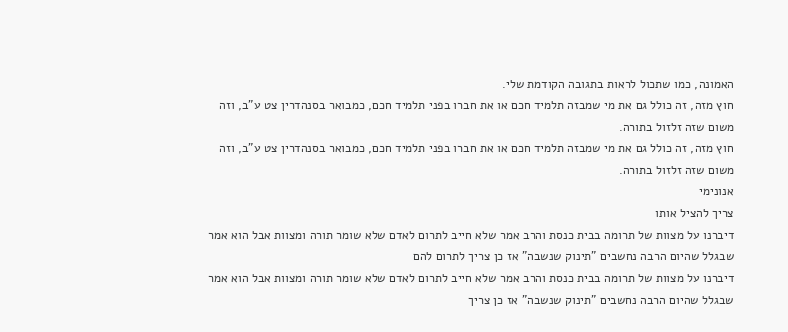האמונה, כמו שתכול לראות בתגובה הקודמת שלי.
חוץ מזה, זה כולל גם את מי שמבזה תלמיד חכם או את חברו בפני תלמיד חכם, כמבואר בסנהדרין צט ע"ב, וזה משום שזה זלזול בתורה.
חוץ מזה, זה כולל גם את מי שמבזה תלמיד חכם או את חברו בפני תלמיד חכם, כמבואר בסנהדרין צט ע"ב, וזה משום שזה זלזול בתורה.
אנונימי
צריך להציל אותו
דיברנו על מצוות של תרומה בבית כנסת והרב אמר שלא חייב לתרום לאדם שלא שומר תורה ומצוות אבל הוא אמר שבגלל שהיום הרבה נחשבים "תינוק שנשבה" אז כן צריך לתרום להם
דיברנו על מצוות של תרומה בבית כנסת והרב אמר שלא חייב לתרום לאדם שלא שומר תורה ומצוות אבל הוא אמר שבגלל שהיום הרבה נחשבים "תינוק שנשבה" אז כן צריך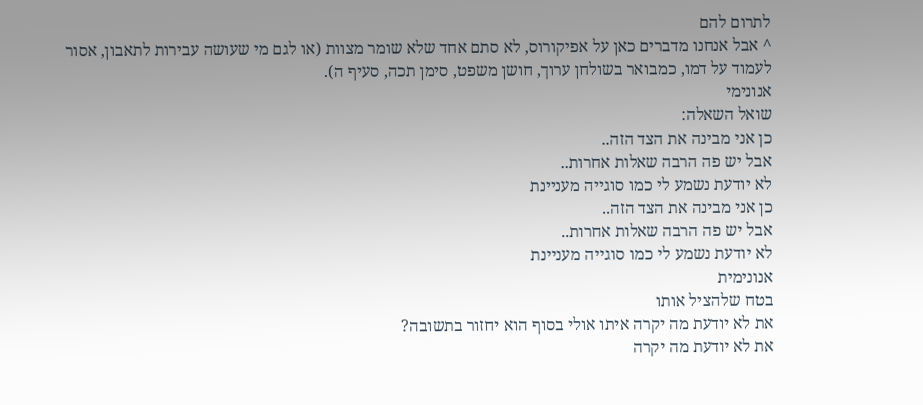לתרום להם
^ אבל אנחנו מדברים כאן על אפיקורוס, לא סתם אחד שלא שומר מצוות (או לגם מי שעושה עבירות לתאבון, אסור לעמוד על דמו, כמבואר בשולחן ערוך, חושן משפט, סימן תכה, סעיף ה).
אנונימי
שואל השאלה:
כן אני מבינה את הצד הזה..
אבל יש פה הרבה שאלות אחרות..
לא יודעת נשמע לי כמו סוגייה מעניינת
כן אני מבינה את הצד הזה..
אבל יש פה הרבה שאלות אחרות..
לא יודעת נשמע לי כמו סוגייה מעניינת
אנונימית
בטח שלהציל אותו
את לא יודעת מה יקרה איתו אולי בסוף הוא יחזור בתשובה?
את לא יודעת מה יקרה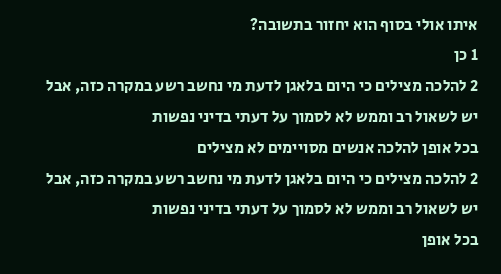איתו אולי בסוף הוא יחזור בתשובה?
1 כן
2 להלכה מצילים כי היום בלאגן לדעת מי נחשב רשע במקרה כזה, אבל יש לשאול רב וממש לא לסמוך על דעתי בדיני נפשות
בכל אופן להלכה אנשים מסויימים לא מצילים
2 להלכה מצילים כי היום בלאגן לדעת מי נחשב רשע במקרה כזה, אבל יש לשאול רב וממש לא לסמוך על דעתי בדיני נפשות
בכל אופן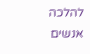להלכה אנשים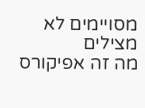מסויימים לא מצילים
מה זה אפיקורס